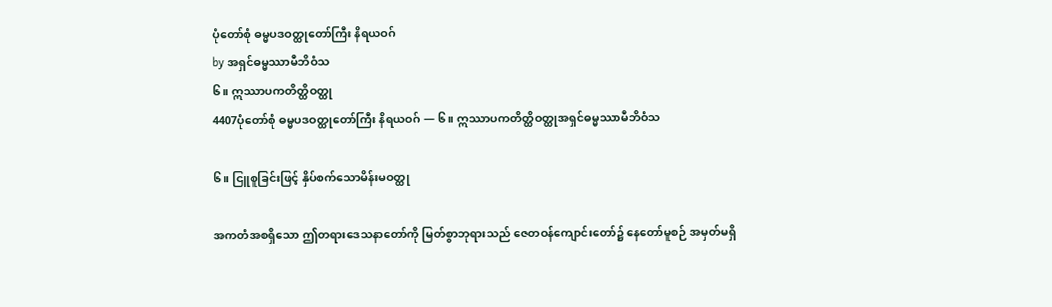ပုံတော်စုံ ဓမ္မပဒဝတ္ထုတော်ကြီး နိရယဝဂ်
by အရှင်ဓမ္မဿာမီဘိဝံသ
၆။ ဣဿာပကတိတ္ထိဝတ္ထု
4407ပုံတော်စုံ ဓမ္မပဒဝတ္ထုတော်ကြီး နိရယဝဂ် — ၆။ ဣဿာပကတိတ္ထိဝတ္ထုအရှင်ဓမ္မဿာမီဘိဝံသ

၆။ ငြူစူခြင်းဖြင့် နှိပ်စက်သောမိန်းမဝတ္ထု

အကတံအစရှိသော ဤတရားဒေသနာတော်ကို မြတ်စွာဘုရားသည် ဇေတဝန်ကျောင်းတော်၌ နေတော်မူစဉ် အမှတ်မရှိ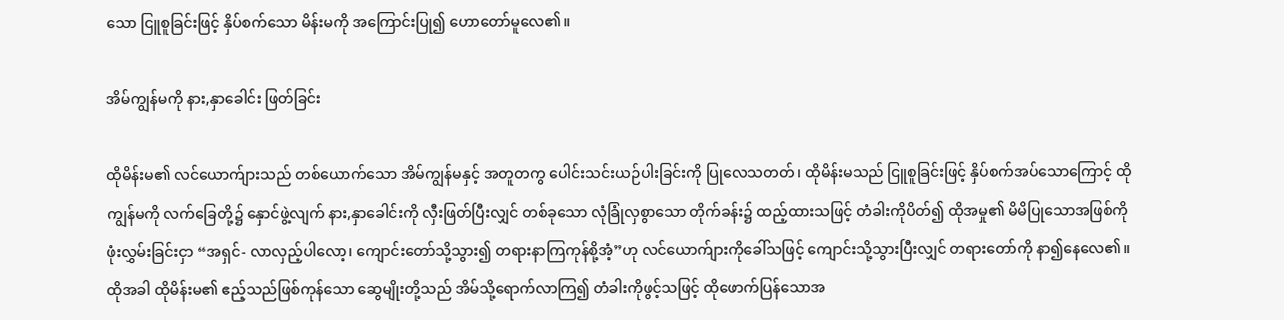သော ငြူစူခြင်းဖြင့် နှိပ်စက်သော မိန်းမကို အကြောင်းပြု၍ ဟောတော်မူလေ၏။

အိမ်ကျွန်မကို နား,နှာခေါင်း ဖြတ်ခြင်း

ထိုမိန်းမ၏ လင်ယောက်ျားသည် တစ်ယောက်သော အိမ်ကျွန်မနှင့် အတူတကွ ပေါင်းသင်းယဉ်ပါးခြင်းကို ပြုလေသတတ်၊ ထိုမိန်းမသည် ငြူစူခြင်းဖြင့် နှိပ်စက်အပ်သောကြောင့် ထိုကျွန်မကို လက်ခြေတို့၌ နှောင်ဖွဲ့လျက် နား,နှာခေါင်းကို လှီးဖြတ်ပြီးလျှင် တစ်ခုသော လုံခြုံလှစွာသော တိုက်ခန်း၌ ထည့်ထားသဖြင့် တံခါးကိုပိတ်၍ ထိုအမှု၏ မိမိပြုသောအဖြစ်ကို ဖုံးလွှမ်းခြင်းငှာ “အရှင်- လာလှည့်ပါလော့၊ ကျောင်းတော်သို့သွား၍ တရားနာကြကုန်စို့အံ့”ဟု လင်ယောက်ျားကိုခေါ်သဖြင့် ကျောင်းသို့သွားပြီးလျှင် တရားတော်ကို နာ၍နေလေ၏။ ထိုအခါ ထိုမိန်းမ၏ ဧည့်သည်ဖြစ်ကုန်သော ဆွေမျိုးတို့သည် အိမ်သို့ရောက်လာကြ၍ တံခါးကိုဖွင့်သဖြင့် ထိုဖောက်ပြန်သောအ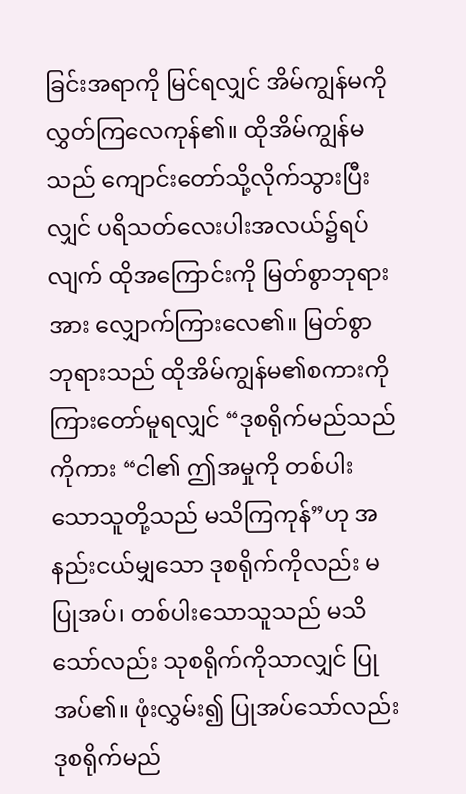ခြင်းအရာကို မြင်ရလျှင် အိမ်ကျွန်မကို လွှတ်ကြလေကုန်၏။ ထိုအိမ်ကျွန်မသည် ကျောင်းတော်သို့လိုက်သွားပြီးလျှင် ပရိသတ်လေးပါးအလယ်၌ရပ်လျက် ထိုအကြောင်းကို မြတ်စွာဘုရားအား လျှောက်ကြားလေ၏။ မြတ်စွာဘုရားသည် ထိုအိမ်ကျွန်မ၏စကားကို ကြားတော်မူရလျှင် “ဒုစရိုက်မည်သည်ကိုကား “ငါ၏ ဤအမှုကို တစ်ပါးသောသူတို့သည် မသိကြကုန်”ဟု အနည်းငယ်မျှသော ဒုစရိုက်ကိုလည်း မပြုအပ်၊ တစ်ပါးသောသူသည် မသိသော်လည်း သုစရိုက်ကိုသာလျှင် ပြုအပ်၏။ ဖုံးလွှမ်း၍ ပြုအပ်သော်လည်း ဒုစရိုက်မည်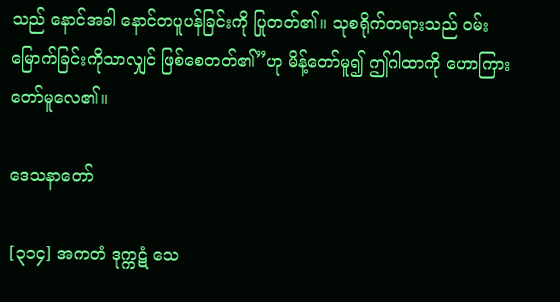သည် နောင်အခါ နောင်တပူပန်ခြင်းကို ပြုတတ်၏။ သုစရိုက်တရားသည် ဝမ်းမြောက်ခြင်းကိုသာလျှင် ဖြစ်စေတတ်၏”ဟု မိန့်တော်မူ၍ ဤဂါထာကို ဟောကြားတော်မူလေ၏။

ဒေသနာတော်

[၃၁၄] အကတံ ဒုက္ကဋံ သေ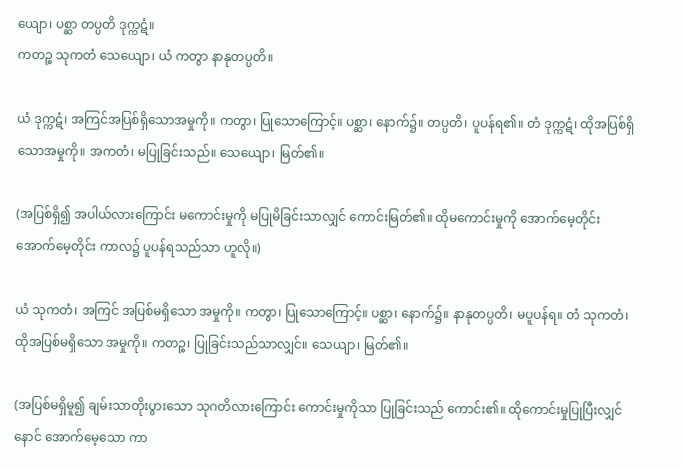ယျော၊ ပစ္ဆာ တပ္ပတိ ဒုက္ကဋံ။
ကတဉ္စ သုကတံ သေယျော၊ ယံ ကတွာ နာနုတပ္ပတိ။

ယံ ဒုက္ကဋံ၊ အကြင်အပြစ်ရှိသောအမှုကို။ ကတွာ၊ ပြုသောကြောင့်။ ပစ္ဆာ၊ နောက်၌။ တပ္ပတိ၊ ပူပန်ရ၏။ တံ ဒုက္ကဋံ၊ ထိုအပြစ်ရှိသောအမှုကို။ အကတံ၊ မပြုခြင်းသည်။ သေယျော၊ မြတ်၏။

(အပြစ်ရှိ၍ အပါယ်လားကြောင်း မကောင်းမှုကို မပြုမိခြင်းသာလျှင် ကောင်းမြတ်၏။ ထိုမကောင်းမှုကို အောက်မေ့တိုင်း အောက်မေ့တိုင်း ကာလ၌ ပူပန်ရသည်သာ ဟူလို။)

ယံ သုကတံ၊ အကြင် အပြစ်မရှိသော အမှုကို။ ကတွာ၊ ပြုသောကြောင့်။ ပစ္ဆာ၊ နောက်၌။ နာနုတပ္ပတိ၊ မပူပန်ရ။ တံ သုကတံ၊ ထိုအပြစ်မရှိသော အမှုကို။ ကတဉ္စ၊ ပြုခြင်းသည်သာလျှင်။ သေယျာ၊ မြတ်၏။

(အပြစ်မရှိမူ၍ ချမ်းသာတိုးပွားသော သုဂတိလားကြောင်း ကောင်းမှုကိုသာ ပြုခြင်းသည် ကောင်း၏။ ထိုကောင်းမှုပြုပြီးလျှင် နောင် အောက်မေ့သော ကာ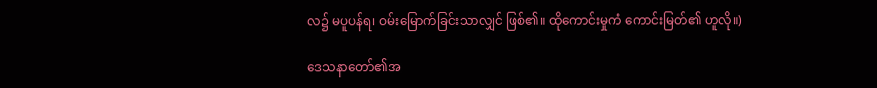လ၌ မပူပန်ရ၊ ဝမ်းမြောက်ခြင်းသာလျှင် ဖြစ်၏။ ထိုကောင်းမှုကံ ကောင်းမြတ်၏ ဟူလို။)

ဒေသနာတော်၏အ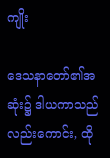ကျိုး

ဒေသနာတော်၏အဆုံး၌ ဒါယကာသည်လည်းကောင်း, ထို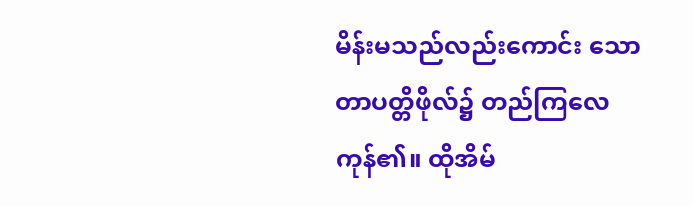မိန်းမသည်လည်းကောင်း သောတာပတ္တိဖိုလ်၌ တည်ကြလေကုန်၏။ ထိုအိမ်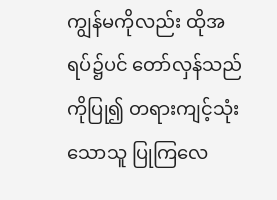ကျွန်မကိုလည်း ထိုအရပ်၌ပင် တော်လှန်သည်ကိုပြု၍ တရားကျင့်သုံးသောသူ ပြုကြလေ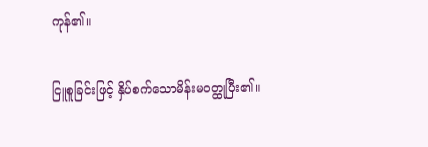ကုန်၏။

ငြူစူခြင်းဖြင့် နှိပ်စက်သောမိန်းမဝတ္ထုပြီး၏။